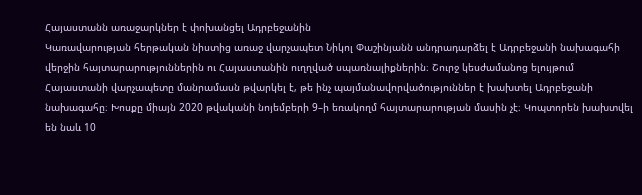Հայաստանն առաջարկներ է փոխանցել Ադրբեջանին
Կառավարության հերթական նիստից առաջ վարչապետ Նիկոլ Փաշինյանն անդրադարձել է Ադրբեջանի նախագահի վերջին հայտարարություններին ու Հայաստանին ուղղված սպառնալիքներին։ Շուրջ կեսժամանոց ելույթում Հայաստանի վարչապետը մանրամասն թվարկել է, թե ինչ պայմանավորվածություններ է խախտել Ադրբեջանի նախագահը։ Խոսքը միայն 2020 թվականի նոյեմբերի 9–ի եռակողմ հայտարարության մասին չէ։ Կոպտորեն խախտվել են նաև 10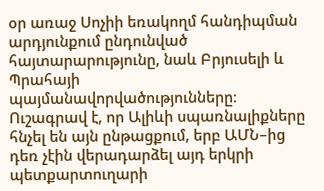օր առաջ Սոչիի եռակողմ հանդիպման արդյունքում ընդունված հայտարարությունը, նաև Բրյուսելի և Պրահայի պայմանավորվածությունները։
Ուշագրավ է, որ Ալիևի սպառնալիքները հնչել են այն ընթացքում, երբ ԱՄՆ–ից դեռ չէին վերադարձել այդ երկրի պետքարտուղարի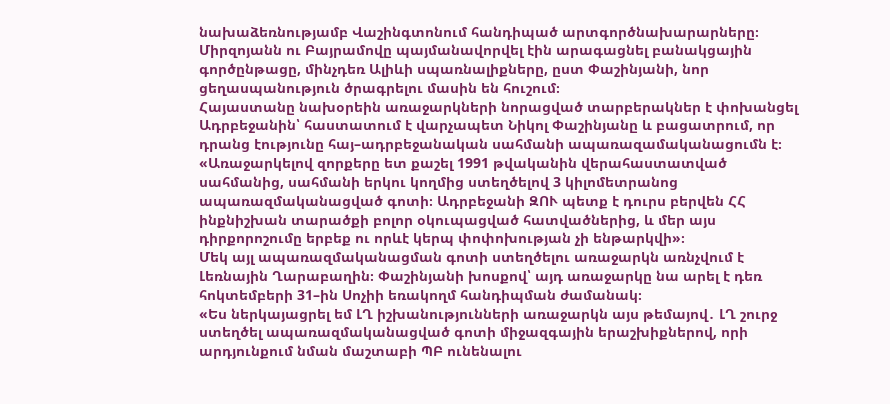նախաձեռնությամբ Վաշինգտոնում հանդիպած արտգործնախարարները։ Միրզոյանն ու Բայրամովը պայմանավորվել էին արագացնել բանակցային գործընթացը, մինչդեռ Ալիևի սպառնալիքները, ըստ Փաշինյանի, նոր ցեղասպանություն ծրագրելու մասին են հուշում։
Հայաստանը նախօրեին առաջարկների նորացված տարբերակներ է փոխանցել Ադրբեջանին՝ հաստատում է վարչապետ Նիկոլ Փաշինյանը և բացատրում, որ դրանց էությունը հայ–ադրբեջանական սահմանի ապառազամականացումն է։
«Առաջարկելով զորքերը ետ քաշել 1991 թվականին վերահաստատված սահմանից, սահմանի երկու կողմից ստեղծելով 3 կիլոմետրանոց ապառազմականացված գոտի։ Ադրբեջանի ԶՈՒ պետք է դուրս բերվեն ՀՀ ինքնիշխան տարածքի բոլոր օկուպացված հատվածներից, և մեր այս դիրքորոշումը երբեք ու որևէ կերպ փոփոխության չի ենթարկվի»։
Մեկ այլ ապառազմականացման գոտի ստեղծելու առաջարկն առնչվում է Լեռնային Ղարաբաղին։ Փաշինյանի խոսքով՝ այդ առաջարկը նա արել է դեռ հոկտեմբերի 31–ին Սոչիի եռակողմ հանդիպման ժամանակ։
«Ես ներկայացրել եմ ԼՂ իշխանությունների առաջարկն այս թեմայով․ ԼՂ շուրջ ստեղծել ապառազմականացված գոտի միջազգային երաշխիքներով, որի արդյունքում նման մաշտաբի ՊԲ ունենալու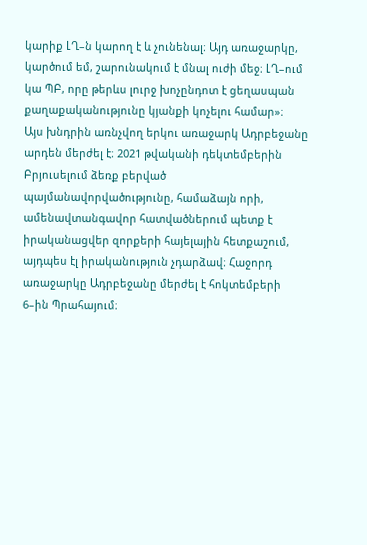կարիք ԼՂ–ն կարող է և չունենալ։ Այդ առաջարկը, կարծում եմ, շարունակում է մնալ ուժի մեջ։ ԼՂ–ում կա ՊԲ, որը թերևս լուրջ խոչընդոտ է ցեղասպան քաղաքականությունը կյանքի կոչելու համար»։
Այս խնդրին առնչվող երկու առաջարկ Ադրբեջանը արդեն մերժել է։ 2021 թվականի դեկտեմբերին Բրյուսելում ձեռք բերված պայմանավորվածությունը, համաձայն որի, ամենավտանգավոր հատվածներում պետք է իրականացվեր զորքերի հայելային հետքաշում, այդպես էլ իրականություն չդարձավ։ Հաջորդ առաջարկը Ադրբեջանը մերժել է հոկտեմբերի 6–ին Պրահայում։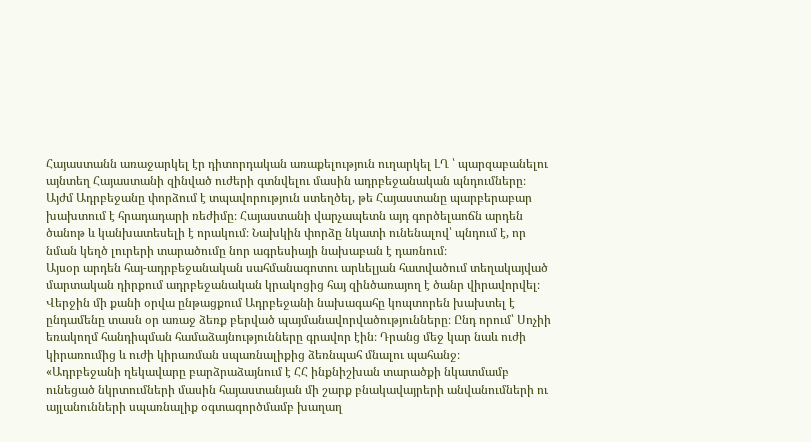Հայաստանն առաջարկել էր դիտորդական առաքելություն ուղարկել ԼՂ ՝ պարզաբանելու այնտեղ Հայաստանի զինված ուժերի գտնվելու մասին ադրբեջանական պնդումները։
Այժմ Ադրբեջանը փորձում է տպավորություն ստեղծել, թե Հայաստանը պարբերաբար խախտում է հրադադարի ռեժիմը։ Հայաստանի վարչապետն այդ գործելաոճն արդեն ծանոթ և կանխատեսելի է որակում։ Նախկին փորձը նկատի ունենալով՝ պնդում է, որ նման կեղծ լուրերի տարածումը նոր ագրեսիայի նախաբան է դառնում։
Այսօր արդեն հայ-ադրբեջանական սահմանագոտու արևելյան հատվածում տեղակայված մարտական դիրքում ադրբեջանական կրակոցից հայ զինծառայող է ծանր վիրավորվել։
Վերջին մի քանի օրվա ընթացքում Ադրբեջանի նախագահը կոպտորեն խախտել է ընդամենը տասն օր առաջ ձեռք բերված պայմանավորվածությունները։ Ընդ որում՝ Սոչիի եռակողմ հանդիպման համաձայնությունները գրավոր էին։ Դրանց մեջ կար նաև ուժի կիրառումից և ուժի կիրառման սպառնալիքից ձեռնպահ մնալու պահանջ։
«Ադրբեջանի ղեկավարը բարձրաձայնում է ՀՀ ինքնիշխան տարածքի նկատմամբ ունեցած նկրտումների մասին հայաստանյան մի շարք բնակավայրերի անվանումների ու այլանունների սպառնալիք օգտագործմամբ խաղաղ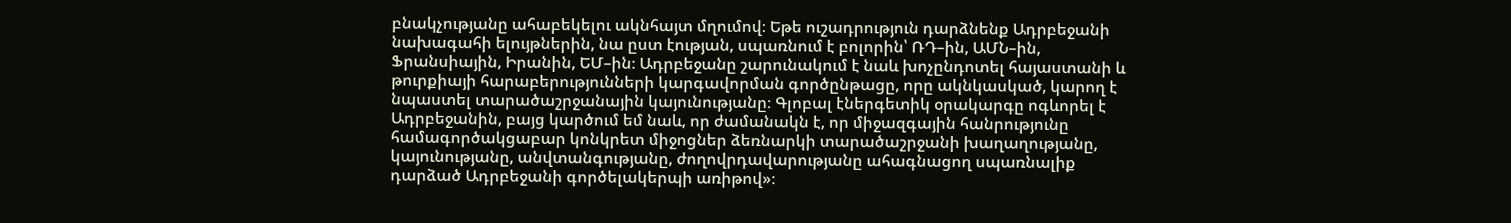բնակչությանը ահաբեկելու ակնհայտ մղումով։ Եթե ուշադրություն դարձնենք Ադրբեջանի նախագահի ելույթներին, նա ըստ էության, սպառնում է բոլորին՝ ՌԴ–ին, ԱՄՆ–ին, Ֆրանսիային, Իրանին, ԵՄ–ին։ Ադրբեջանը շարունակում է նաև խոչընդոտել հայաստանի և թուրքիայի հարաբերությունների կարգավորման գործընթացը, որը ակնկասկած, կարող է նպաստել տարածաշրջանային կայունությանը։ Գլոբալ էներգետիկ օրակարգը ոգևորել է Ադրբեջանին, բայց կարծում եմ նաև, որ ժամանակն է, որ միջազգային հանրությունը համագործակցաբար կոնկրետ միջոցներ ձեռնարկի տարածաշրջանի խաղաղությանը, կայունությանը, անվտանգությանը, ժողովրդավարությանը ահագնացող սպառնալիք դարձած Ադրբեջանի գործելակերպի առիթով»։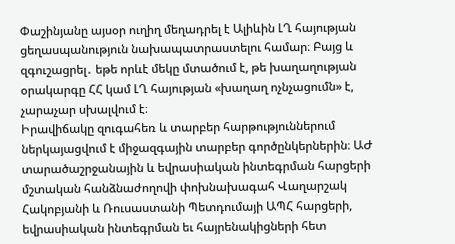Փաշինյանը այսօր ուղիղ մեղադրել է Ալիևին ԼՂ հայության ցեղասպանություն նախապատրաստելու համար։ Բայց և զգուշացրել․ եթե որևէ մեկը մտածում է, թե խաղաղության օրակարգը ՀՀ կամ ԼՂ հայության «խաղաղ ոչնչացումն» է, չարաչար սխալվում է։
Իրավիճակը զուգահեռ և տարբեր հարթություններում ներկայացվում է միջազգային տարբեր գործընկերներին։ ԱԺ տարածաշրջանային և եվրասիական ինտեգրման հարցերի մշտական հանձնաժողովի փոխնախագահ Վաղարշակ Հակոբյանի և Ռուսաստանի Պետդումայի ԱՊՀ հարցերի, եվրասիական ինտեգրման եւ հայրենակիցների հետ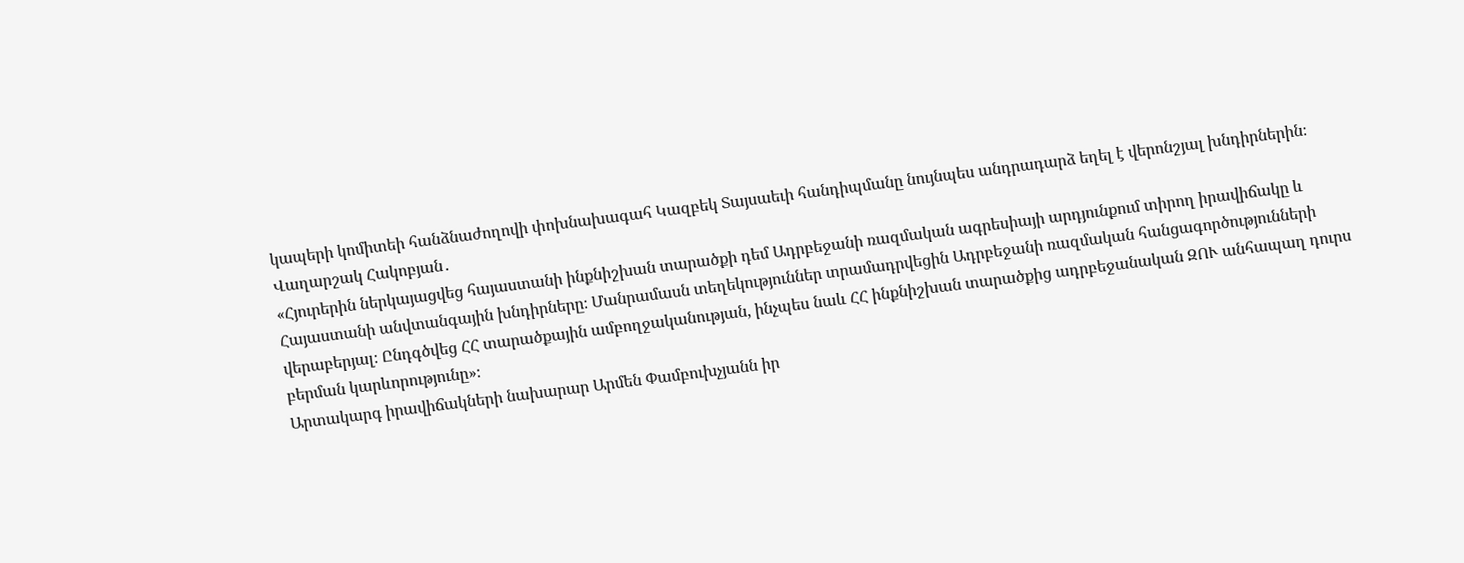կապերի կոմիտեի հանձնաժողովի փոխնախագահ Կազբեկ Տայսաեւի հանդիպմանը նույնպես անդրադարձ եղել է վերոնշյալ խնդիրներին։ Վաղարշակ Հակոբյան․
«Հյուրերին ներկայացվեց հայաստանի ինքնիշխան տարածքի դեմ Ադրբեջանի ռազմական ագրեսիայի արդյունքում տիրող իրավիճակը և Հայաստանի անվտանգային խնդիրները։ Մանրամասն տեղեկություններ տրամադրվեցին Ադրբեջանի ռազմական հանցագործությունների վերաբերյալ։ Ընդգծվեց ՀՀ տարածքային ամբողջականության, ինչպես նաև ՀՀ ինքնիշխան տարածքից ադրբեջանական ԶՈՒ անհապաղ դուրս բերման կարևորությունը»։
Արտակարգ իրավիճակների նախարար Արմեն Փամբուխչյանն իր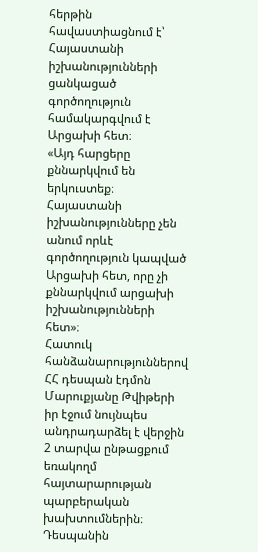հերթին հավաստիացնում է՝ Հայաստանի իշխանությունների ցանկացած գործողություն համակարգվում է Արցախի հետ։
«Այդ հարցերը քննարկվում են երկուստեք։ Հայաստանի իշխանությունները չեն անում որևէ գործողություն կապված Արցախի հետ, որը չի քննարկվում արցախի իշխանությունների հետ»։
Հատուկ հանձանարություններով ՀՀ դեսպան էդմոն Մարուքյանը Թվիթերի իր էջում նույնպես անդրադարձել է վերջին 2 տարվա ընթացքում եռակողմ հայտարարության պարբերական խախտումներին։ Դեսպանին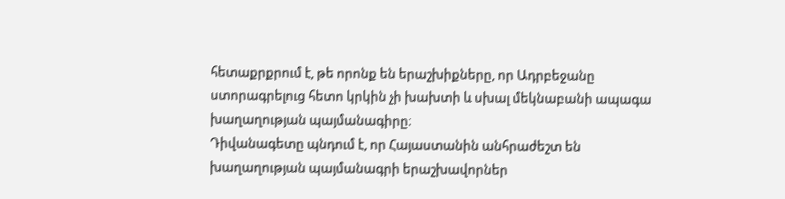հետաքրքրում է, թե որոնք են երաշխիքները, որ Ադրբեջանը ստորագրելուց հետո կրկին չի խախտի և սխալ մեկնաբանի ապագա խաղաղության պայմանագիրը։
Դիվանագետը պնդում է, որ Հայաստանին անհրաժեշտ են խաղաղության պայմանագրի երաշխավորներ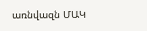առնվազն ՄԱԿ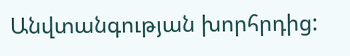Անվտանգության խորհրդից: